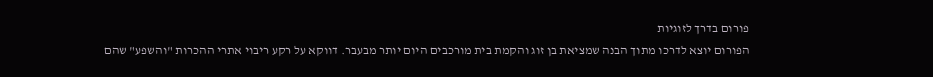פורום בדרך לזוגיות
הפורום יוצא לדרכו מתוך הבנה שמציאת בן זוג והקמת בית מורכבים היום יותר מבעבר. דווקא על רקע ריבוי אתרי ההכרות "והשפע" שהם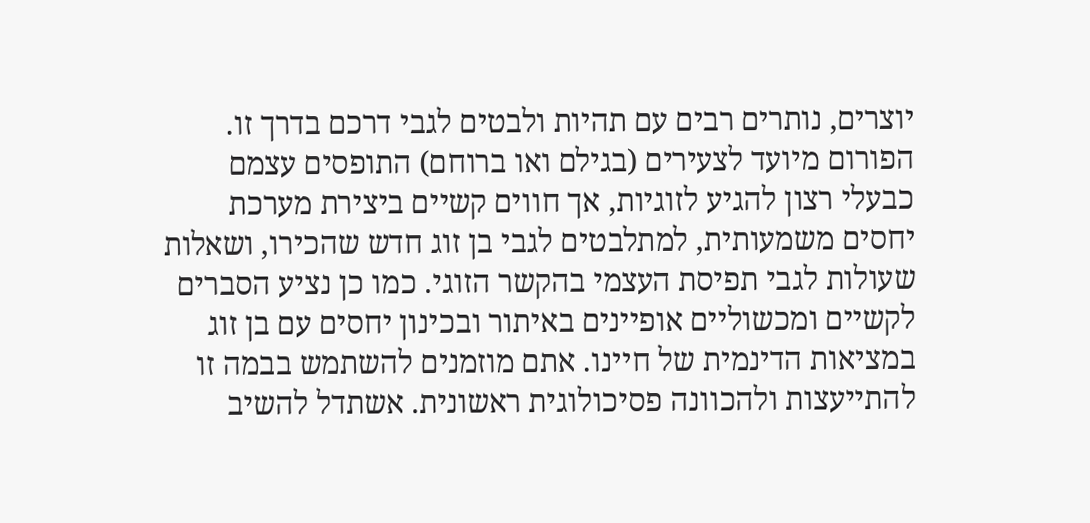יוצרים, נותרים רבים עם תהיות ולבטים לגבי דרכם בדרך זו. הפורום מיועד לצעירים (בגילם ואו ברוחם) התופסים עצמם כבעלי רצון להגיע לזוגיות, אך חווים קשיים ביצירת מערכת יחסים משמעותית, למתלבטים לגבי בן זוג חדש שהכירו, ושאלות שעולות לגבי תפיסת העצמי בהקשר הזוגי. כמו כן נציע הסברים לקשיים ומכשוליים אופיינים באיתור ובכינון יחסים עם בן זוג במציאות הדינמית של חיינו. אתם מוזמנים להשתמש בבמה זו להתייעצות ולהכוונה פסיכולוגית ראשונית. אשתדל להשיב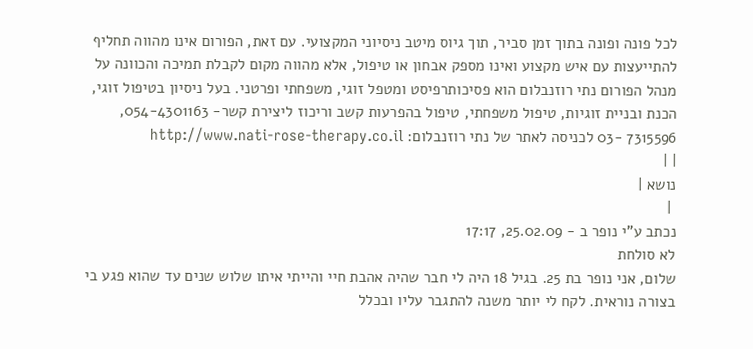לכל פונה ופונה בתוך זמן סביר, תוך גיוס מיטב ניסיוני המקצועי. עם זאת, הפורום אינו מהווה תחליף להתייעצות עם איש מקצוע ואינו מספק אבחון או טיפול, אלא מהווה מקום לקבלת תמיכה והכוונה על מנהל הפורום נתי רוזנבלום הוא פסיכותרפיסט ומטפל זוגי, משפחתי ופרטני. בעל ניסיון בטיפול זוגי, הכנת ובניית זוגיות, טיפול משפחתי, טיפול בהפרעות קשב וריכוז ליצירת קשר- 054-4301163, 7315596 -03 לכניסה לאתר של נתי רוזנבלום: http://www.nati-rose-therapy.co.il
| |
נושא |
 |
נכתב ע"י נופר ב - 25.02.09, 17:17
לא סולחת
שלום, אני נופר בת 25. בגיל 18 היה לי חבר שהיה אהבת חיי והייתי איתו שלוש שנים עד שהוא פגע בי בצורה נוראית. לקח לי יותר משנה להתגבר עליו ובכלל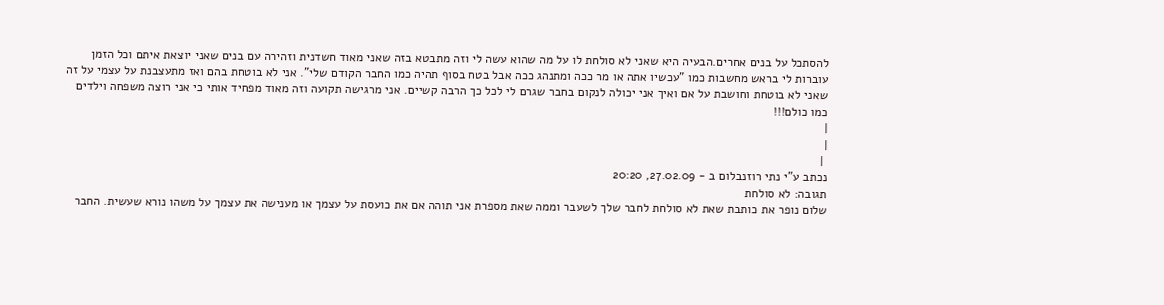להסתכל על בנים אחרים.הבעיה היא שאני לא סולחת לו על מה שהוא עשה לי וזה מתבטא בזה שאני מאוד חשדנית וזהירה עם בנים שאני יוצאת איתם וכל הזמן עוברות לי בראש מחשבות כמו "עכשיו אתה או מר ככה ומתנהג ככה אבל בטח בסוף תהיה כמו החבר הקודם שלי". אני לא בוטחת בהם ואז מתעצבנת על עצמי על זה שאני לא בוטחת וחושבת על אם ואיך אני יכולה לנקום בחבר שגרם לי לכל כך הרבה קשיים. אני מרגישה תקועה וזה מאוד מפחיד אותי כי אני רוצה משפחה וילדים כמו כולם!!!
|
|
 |
נכתב ע"י נתי רוזנבלום ב - 27.02.09, 20:20
תגובה: לא סולחת
שלום נופר את כותבת שאת לא סולחת לחבר שלך לשעבר וממה שאת מספרת אני תוהה אם את כועסת על עצמך או מענישה את עצמך על משהו נורא שעשית. החבר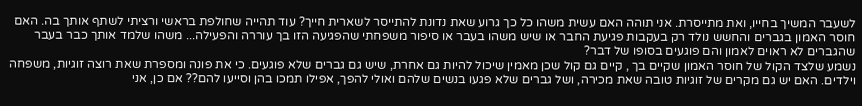לשעבר המשיך בחייו, ואת מתייסרת. אני תוהה האם עשית משהו כל כך גרוע שאת נדונת להתייסר לשארית חייך? עוד תהייה שחולפת בראשי ורציתי לשתף אותך בה. האם חוסר האמון בגברים והחשש נולד רק בעקבות פגיעת החבר או שיש משהו בעבר או סיפור משפחתי שהפגיעה הזו בך עוררה והפעילה... משהו שלמד אותך כבר בעבר שהגברים לא ראוים לאמון והם פוגעים בסופו של דבר?
נשמע שלצד הקול של חוסר האמון שקיים בך , קיים גם קול שכן מאמין שיכול להיות גם אחרת, שיש גם גברים שלא פוגעים. כי את פונה ומספרת שאת רוצה זוגיות, משפחה וילדים. האם יש גם מקרים של זוגיות טובה שאת מכירה, ושל גברים שלא פגעו בנשים שלהם ואולי להפך, אפילו תמכו בהן וסייעו להם?? אם כן, אני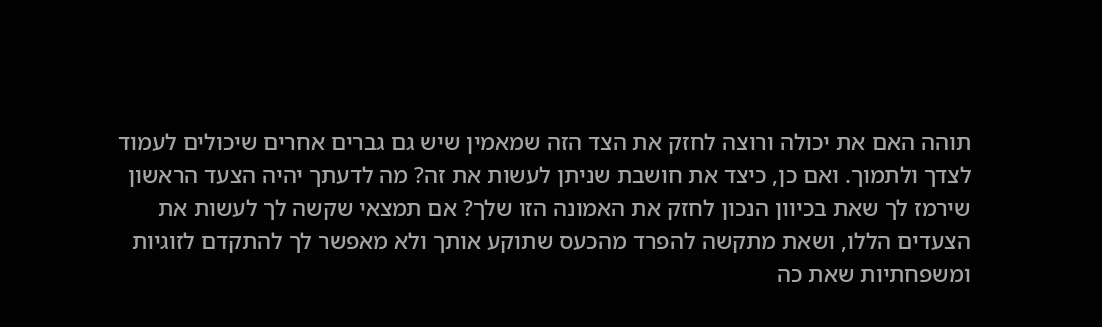תוהה האם את יכולה ורוצה לחזק את הצד הזה שמאמין שיש גם גברים אחרים שיכולים לעמוד לצדך ולתמוך. ואם כן, כיצד את חושבת שניתן לעשות את זה? מה לדעתך יהיה הצעד הראשון שירמז לך שאת בכיוון הנכון לחזק את האמונה הזו שלך? אם תמצאי שקשה לך לעשות את הצעדים הללו, ושאת מתקשה להפרד מהכעס שתוקע אותך ולא מאפשר לך להתקדם לזוגיות ומשפחתיות שאת כה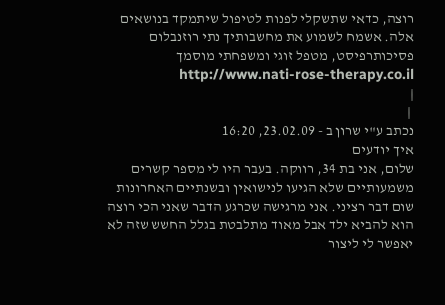רוצה, כדאי שתשקלי לפנות לטיפול שיתמקד בנושאים אלה. אשמח לשמוע את מחשבותיך נתי רוזנבלום פסיכותרפיסט, מטפל זוגי ומשפחתי מוסמך http://www.nati-rose-therapy.co.il
|
 |
נכתב ע"י שרון ב - 23.02.09, 16:20
איך יודעים
שלום, אני בת 34, רווקה. בעבר היו לי מספר קשרים משמעותיים שלא הגיעו לנישואין ובשנתיים האחרונות שום דבר רציני. אני מרגישה שכרגע הדבר שאני הכי רוצה הוא להביא ילד אבל מאוד מתלבטת בגלל החשש שזה לא יאפשר לי ליצור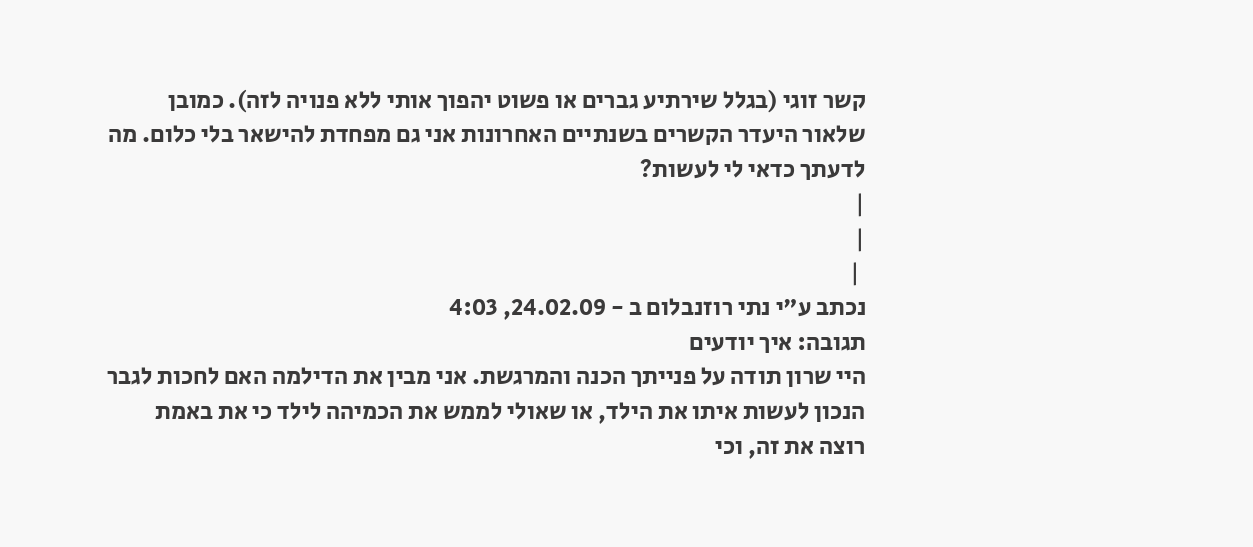קשר זוגי (בגלל שירתיע גברים או פשוט יהפוך אותי ללא פנויה לזה). כמובן שלאור היעדר הקשרים בשנתיים האחרונות אני גם מפחדת להישאר בלי כלום. מה לדעתך כדאי לי לעשות?
|
|
 |
נכתב ע"י נתי רוזנבלום ב - 24.02.09, 4:03
תגובה: איך יודעים
היי שרון תודה על פנייתך הכנה והמרגשת. אני מבין את הדילמה האם לחכות לגבר הנכון לעשות איתו את הילד, או שאולי לממש את הכמיהה לילד כי את באמת רוצה את זה, וכי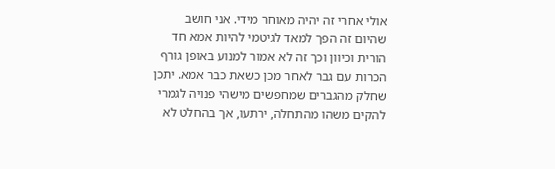אולי אחרי זה יהיה מאוחר מידי. אני חושב שהיום זה הפך למאד לגיטמי להיות אמא חד הורית וכיוון וכך זה לא אמור למנוע באופן גורף הכרות עם גבר לאחר מכן כשאת כבר אמא. יתכן שחלק מהגברים שמחפשים מישהי פנויה לגמרי להקים משהו מהתחלה, ירתעו, אך בהחלט לא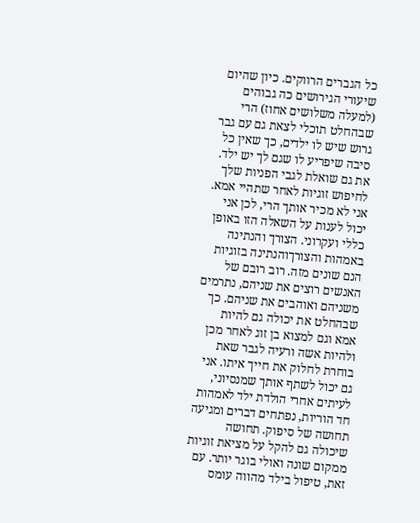כל הגברים הרווקים. כיון שהיום שיעורי הגירושים כה גבוהים (למעלה משלושים אחוז) הרי שבהחלט תוכלי לצאת גם עם גבר גרוש שיש לו ילדים, כך שאין כל סיבה שיפריע לו שגם לך יש ילד. את גם שואלת לגבי הפניות שלך לחיפוש זוגיות לאחר שתהיי אמא. אני לא מכיר אותך הרי, לכן אני יכול לענות על השאלה הזו באופן כללי ועקרוני. הצורך והנתינה באמהות והצורךוהנתינה בזוגיות הנם שונים מזה. רוב רובם של האנשים רוצים את שניהם, נתרמים משניהם ואוהבים את שניהם. כך שבהחלט את יכולה גם להיות אמא וגם למצוא בן זוג לאחר מכן ולהיות אשה ורעיה לגבר שאת בוחרת לחלוק את חייך איתו. אני גם יכול לשתף אותך שמנסיוני, לעיתים אחרי הולדת ילד לאמהות חד הוריות, נפתחים דברים ומגיעה תחושה של סיפוק. תחושה שיכולה גם להקל על מציאת זוגיות ממקום שונה ואולי בוגר יותר. עם זאת, טיפול בילד מהווה עומס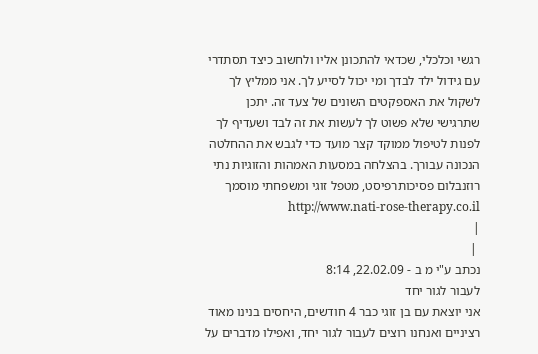רגשי וכלכלי, שכדאי להתכונן אליו ולחשוב כיצד תסתדרי עם גידול ילד לבדך ומי יכול לסייע לך. אני ממליץ לך לשקול את האספקטים השונים של צעד זה. יתכן שתרגישי שלא פשוט לך לעשות את זה לבד ושעדיף לך לפנות לטיפול ממוקד קצר מועד כדי לגבש את ההחלטה הנכונה עבורך. בהצלחה במסעות האמהות והזוגיות נתי רוזנבלום פסיכותרפיסט, מטפל זוגי ומשפחתי מוסמך http://www.nati-rose-therapy.co.il
|
 |
נכתב ע"י מ ב - 22.02.09, 8:14
לעבור לגור יחד
אני יוצאת עם בן זוגי כבר 4 חודשים, היחסים בנינו מאוד רציניים ואנחנו רוצים לעבור לגור יחד, ואפילו מדברים על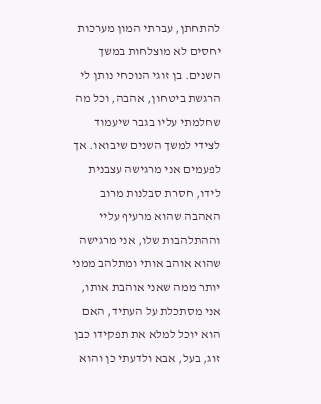להתחתן, עברתי המון מערכות יחסים לא מוצלחות במשך השנים. בן זוגי הנוכחי נותן לי הרגשת ביטחון, אהבה, וכל מה שחלמתי עליו בגבר שיעמוד לצידי למשך השנים שיבואו. אך לפעמים אני מרגישה עצבנית לידו, חסרת סבלנות מרוב האהבה שהוא מרעיף עליי וההתלהבות שלו, אני מרגישה שהוא אוהב אותי ומתלהב ממני יותר ממה שאני אוהבת אותו, אני מסתכלת על העתיד, האם הוא יוכל למלא את תפקידו כבן זוג, בעל, אבא ולדעתי כן והוא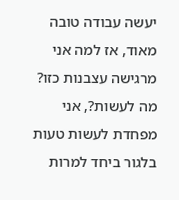יעשה עבודה טובה מאוד, אז למה אני מרגישה עצבנות כזו? מה לעשות?, אני מפחדת לעשות טעות בלגור ביחד למרות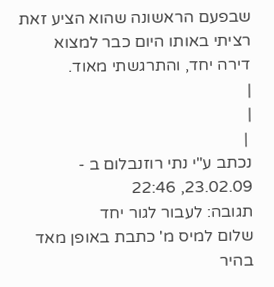שבפעם הראשונה שהוא הציע זאת רציתי באותו היום כבר למצוא דירה יחד, והתרגשתי מאוד.
|
|
 |
נכתב ע"י נתי רוזנבלום ב - 23.02.09, 22:46
תגובה: לעבור לגור יחד
שלום למיס מ' כתבת באופן מאד בהיר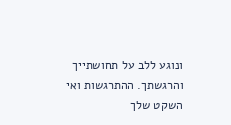ונוגע ללב על תחושתייך והרגשתך. ההתרגשות ואי השקט שלך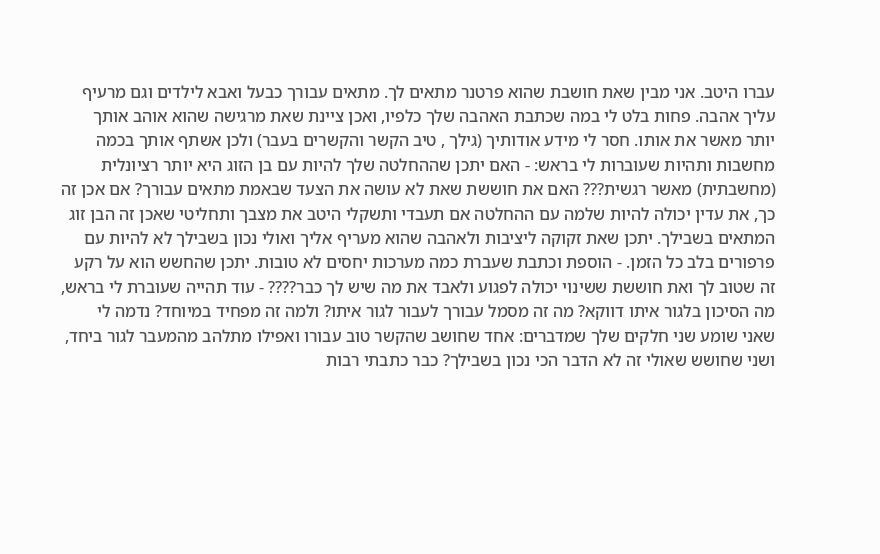עברו היטב. אני מבין שאת חושבת שהוא פרטנר מתאים לך. מתאים עבורך כבעל ואבא לילדים וגם מרעיף עליך אהבה. פחות בלט לי במה שכתבת האהבה שלך כלפיו, ואכן ציינת שאת מרגישה שהוא אוהב אותך יותר מאשר את אותו. חסר לי מידע אודותיך (גילך , טיב הקשר והקשרים בעבר) ולכן אשתף אותך בכמה מחשבות ותהיות שעוברות לי בראש: - האם יתכן שההחלטה שלך להיות עם בן הזוג היא יותר רציונלית (מחשבתית) מאשר רגשית??? האם את חוששת שאת לא עושה את הצעד שבאמת מתאים עבורך? אם אכן זה כך, את עדין יכולה להיות שלמה עם ההחלטה אם תעבדי ותשקלי היטב את מצבך ותחליטי שאכן זה הבן זוג המתאים בשבילך. יתכן שאת זקוקה ליציבות ולאהבה שהוא מעריף אליך ואולי נכון בשבילך לא להיות עם פרפורים בלב כל הזמן. - הוספת וכתבת שעברת כמה מערכות יחסים לא טובות. יתכן שהחשש הוא על רקע זה שטוב לך ואת חוששת ששינוי יכולה לפגוע ולאבד את מה שיש לך כבר???? - עוד תהייה שעוברת לי בראש, מה הסיכון בלגור איתו דווקא? מה זה מסמל עבורך לעבור לגור איתו? ולמה זה מפחיד במיוחד? נדמה לי שאני שומע שני חלקים שלך שמדברים: אחד שחושב שהקשר טוב עבורו ואפילו מתלהב מהמעבר לגור ביחד, ושני שחושש שאולי זה לא הדבר הכי נכון בשבילך? כבר כתבתי רבות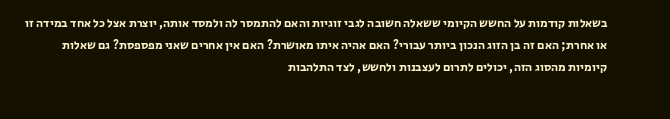בשאלות קודמות על החשש הקיומי ששאלה חשובה לגבי זוגיות והאם להתמסר לה ולמסד אותה, יוצרת אצל כל אחד במידה זו או אחרת; האם זה בן הזוג הנכון ביותר עבורי? האם אהיה איתו מאושרת? האם אין אחרים שאני מפספסת? גם שאלות קיומיות מהסוג הזה, יכולים לתרום לעצבנות ולחשש, לצד התלהבות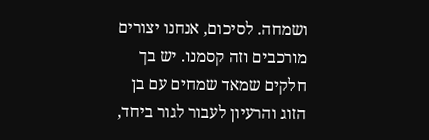ושמחה. לסיכום, אנחנו יצורים מורכבים וזה קסמנו. יש בך חלקים שמאד שמחים עם בן הזוג והרעיון לעבור לגור ביחד,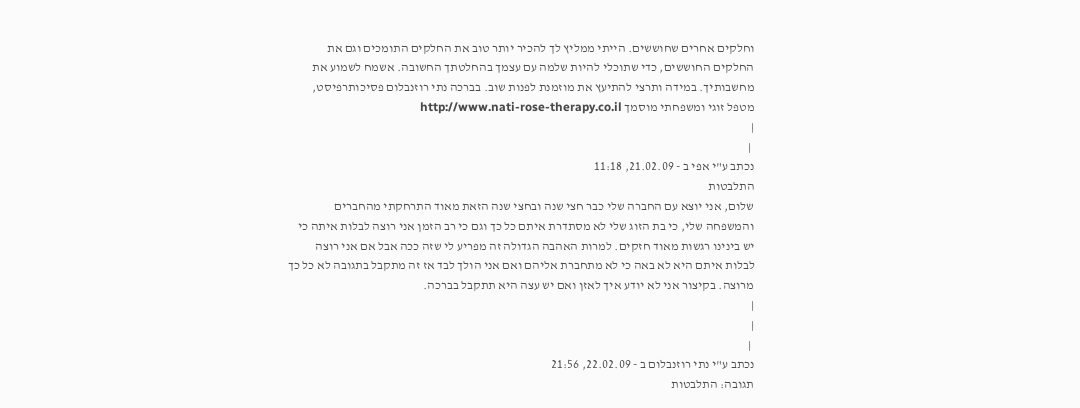וחלקים אחרים שחוששים. הייתי ממליץ לך להכיר יותר טוב את החלקים התומכים וגם את החלקים החוששים, כדי שתוכלי להיות שלמה עם עצמך בהחלטתך החשובה. אשמח לשמוע את מחשבותיך. במידה ותרצי להתיעץ את מוזמנת לפנות שוב. בברכה נתי רוזנבלום פסיכותרפיסט, מטפל זוגי ומשפחתי מוסמך http://www.nati-rose-therapy.co.il
|
 |
נכתב ע"י אפי ב - 21.02.09, 11:18
התלבטות
שלום, אני יוצא עם החברה שלי כבר חצי שנה ובחצי שנה הזאת מאוד התרחקתי מהחברים והמשפחה שלי, כי בת הזוג שלי לא מסתדרת איתם כל כך וגם כי רב הזמן אני רוצה לבלות איתה כי יש בינינו רגשות מאוד חזקים. למרות האהבה הגדולה זה מפריע לי שזה ככה אבל אם אני רוצה לבלות איתם היא לא באה כי לא מתחברת אליהם ואם אני הולך לבד אז זה מתקבל בתגובה לא כל כך מרוצה. בקיצור אני לא יודע איך לאזן ואם יש עצה היא תתקבל בברכה.
|
|
 |
נכתב ע"י נתי רוזנבלום ב - 22.02.09, 21:56
תגובה: התלבטות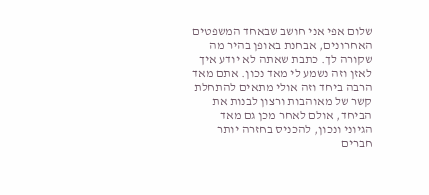שלום אפי אני חושב שבאחד המשפטים האחרונים, אבחנת באופן בהיר מה שקורה לך. כתבת שאתה לא יודע איך לאזן וזה נשמע לי מאד נכון. אתם מאד הרבה ביחד וזה אולי מתאים להתחלת קשר של מאוהבות ורצון לבנות את הביחד, אולם לאחר מכן גם מאד הגיוני ונכון, להכניס בחזרה יותר חברים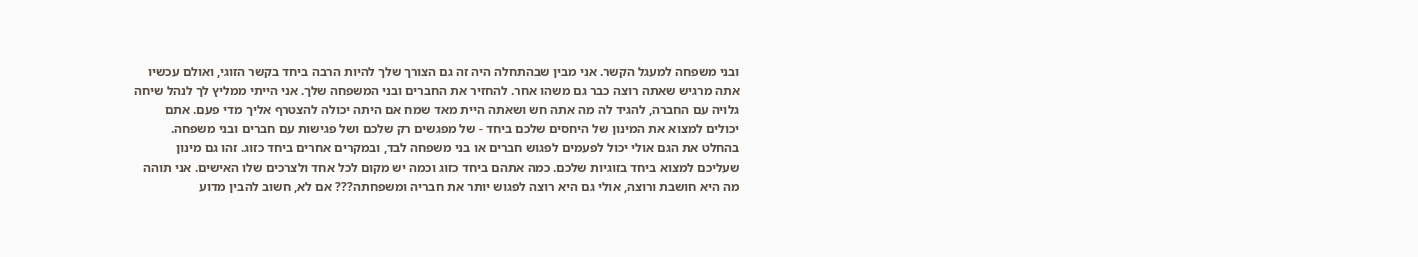ובני משפחה למעגל הקשר. אני מבין שבהתחלה היה זה גם הצורך שלך להיות הרבה ביחד בקשר הזוגי, ואולם עכשיו אתה מרגיש שאתה רוצה כבר גם משהו אחר. להחזיר את החברים ובני המשפחה שלך. אני הייתי ממליץ לך לנהל שיחה גלויה עם החברה, להגיד לה מה אתה חש ושאתה היית מאד שמח אם היתה יכולה להצטרף אליך מדי פעם. אתם יכולים למצוא את המינון של היחסים שלכם ביחד - של מפגשים רק שלכם ושל פגישות עם חברים ובני משפחה. בהחלט את הגם אולי יכול לפעמים לפגוש חברים או בני משפחה לבד, ובמקרים אחרים ביחד כזוג. זהו גם מינון שעליכם למצוא ביחד בזוגיות שלכם. כמה אתהם ביחד כזוג וכמה יש מקום לכל אחד ולצרכים שלו האישים. אני תוהה מה היא חושבת ורוצה, אולי גם היא רוצה לפגוש יותר את חבריה ומשפחתה??? אם לא, חשוב להבין מדוע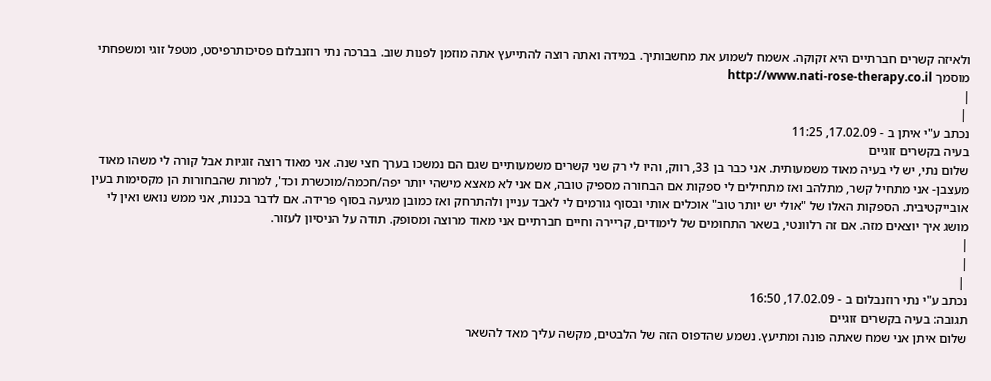ולאיזה קשרים חברתיים היא זקוקה. אשמח לשמוע את מחשבותיך. במידה ואתה רוצה להתייעץ אתה מוזמן לפנות שוב. בברכה נתי רוזנבלום פסיכותרפיסט, מטפל זוגי ומשפחתי מוסמך http://www.nati-rose-therapy.co.il
|
 |
נכתב ע"י איתן ב - 17.02.09, 11:25
בעיה בקשרים זוגיים
שלום נתי, יש לי בעיה מאוד משמעותית. אני כבר בן 33, רווק, והיו לי רק שני קשרים משמעותיים שגם הם נמשכו בערך חצי שנה. אני מאוד רוצה זוגיות אבל קורה לי משהו מאוד מעצבן- אני מתחיל קשר, מתלהב ואז מתחילים לי ספקות אם הבחורה מספיק טובה, אם אני לא מאצא מישהי יותר יפה/חכמה/מוכשרת וכד', למרות שהבחורות הן מקסימות בעין אובייקטיבית. הספקות האלו של "אולי יש יותר טוב" אוכלים אותי ובסוף גורמים לי לאבד עניין ולהתרחק ואז כמובן מגיעה בסוף פרידה. אם לדבר בכנות, אני ממש נואש ואין לי מושג איך יוצאים מזה. אם זה רלוונטי, בשאר התחומים של לימודים, קריירה וחיים חברתיים אני מאוד מרוצה ומסופק. תודה על הניסיון לעזור.
|
|
 |
נכתב ע"י נתי רוזנבלום ב - 17.02.09, 16:50
תגובה: בעיה בקשרים זוגיים
שלום איתן אני שמח שאתה פונה ומתיעץ. נשמע שהדפוס הזה של הלבטים, מקשה עליך מאד להשאר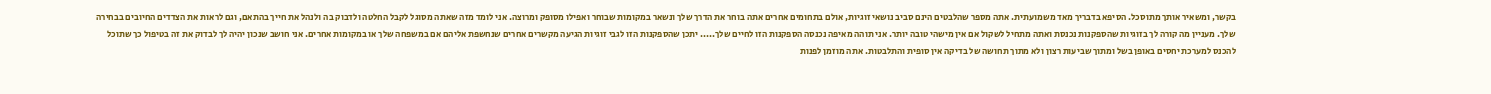בקשר, ומשאיר אותך מתוסכל. הסיפא בדבריך מאד משמועתית. אתה מספר שהלבטים הינם סביב נושאי זוגיות, אולם בתחומים אחרים אתה בוחר את הדרך שלך ונשאר במקומות שבוחר ואפילו מסופק ומרוצה. אני לומד מזה שאתה מסוגל לקבל החלטה ולדבוק בה ולנהל את חייך בהתאם, וגם לראות את הצדדים החיובים בבחירה שלך. מעניין מה קורה לך בזוגיות שהספקנות נכנסת ואתה מתחיל לשקול אם אין מישהי טובה יותר. אני תוהה מאיפה נכנסה הספקנות הזו לחיים שלך..... יתכן שהספקנות הזו לגבי זוגיות הגיעה מקשרים אחרים שנחשפת אליהם אם במשפחה שלך או במקומות אחרים. אני חושב שנכון יהיה לך לבדוק את זה בטיפול כך שתוכל להכנס למערכת יחסים באופן בשל ומתוך שביעות רצון ולא מתוך תחושה של בדיקה אין סופית והתלבטות. אתה מוזמן לפנות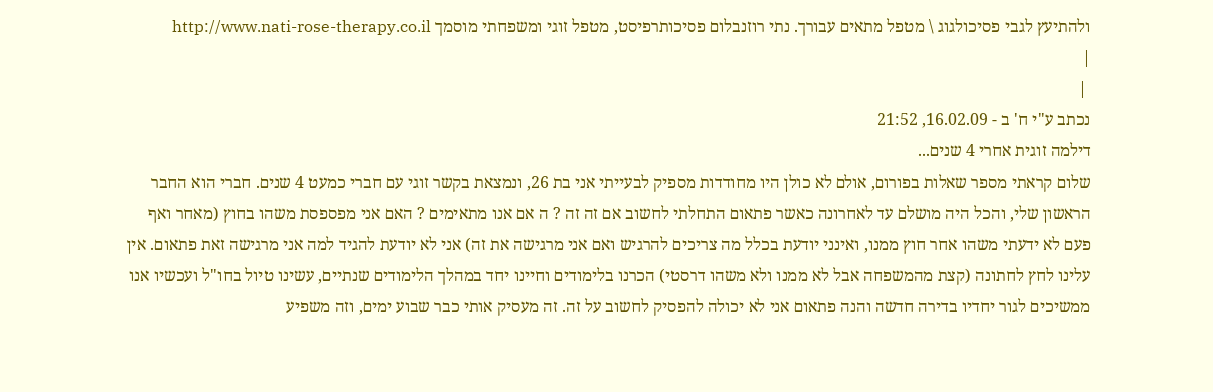ולהתיעץ לגבי פסיכולגוג \ מטפל מתאים עבורך. נתי רוזנבלום פסיכותרפיסט, מטפל זוגי ומשפחתי מוסמך http://www.nati-rose-therapy.co.il
|
 |
נכתב ע"י ח' ב - 16.02.09, 21:52
דילמה זוגית אחרי 4 שנים...
שלום קראתי מספר שאלות בפורום, אולם לא כולן היו מחודדות מספיק לבעייתי אני בת 26, ונמצאת בקשר זוגי עם חברי כמעט 4 שנים. חברי הוא החבר הראשון שלי, והכל היה מושלם עד לאחרונה כאשר פתאום התחלתי לחשוב אם זה זה ? ה אם אנו מתאימים ? האם אני מפספסת משהו בחוץ (מאחר ואף פעם לא ידעתי משהו אחר חוץ ממנו, ואינני יודעת בכלל מה צריכים להרגיש ואם אני מרגישה את זה) אני לא יודעת להגיד למה אני מרגישה זאת פתאום. אין עלינו לחץ לחתונה (קצת מהמשפחה אבל לא ממנו ולא משהו דרסטי) הכרנו בלימודים וחיינו יחד במהלך הלימודים שנתיים, עשינו טיול בחו"ל ועכשיו אנו ממשיכים לגור יחדיו בדירה חדשה והנה פתאום אני לא יכולה להפסיק לחשוב על זה. זה מעסיק אותי כבר שבוע ימים, וזה משפיע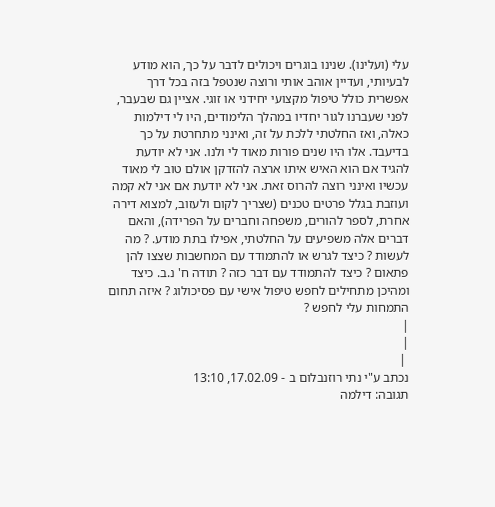עלי (ועלינו). שנינו בוגרים ויכולים לדבר על כך, הוא מודע לבעיותי, ועדיין אוהב אותי ורוצה שנטפל בזה בכל דרך אפשרית כולל טיפול מקצועי יחידני או זוגי. אציין גם שבעבר, לפני שעברנו לגור יחדיו במהלך הלימודים, היו לי דילמות כאלה, ואז החלטתי ללכת על זה, ואינני מתחרטת על כך בדיעבד. אלו היו שנים פורות מאוד לי ולנו. אני לא יודעת להגיד אם הוא האיש איתו ארצה להזדקן אולם טוב לי מאוד עכשיו ואינני רוצה להרוס זאת. אני לא יודעת אם אני לא קמה ועוזבת בגלל פרטים טכנים (שצריך לקום ולעזוב, למצוא דירה אחרת, לספר להורים, משפחה וחברים על הפרידה), והאם דברים אלה משפיעים על החלטתי, אפילו בתת מודע. ? מה לעשות ? כיצד לגרש או להתמודד עם המחשבות שצצו להן פתאום ? כיצד להתמודד עם דבר כזה ? תודה ח' נ.ב. כיצד ומהיכן מתחילים לחפש טיפול אישי עם פסיכולוג ? איזה תחום התמחות עלי לחפש ?
|
|
 |
נכתב ע"י נתי רוזנבלום ב - 17.02.09, 13:10
תגובה: דילמה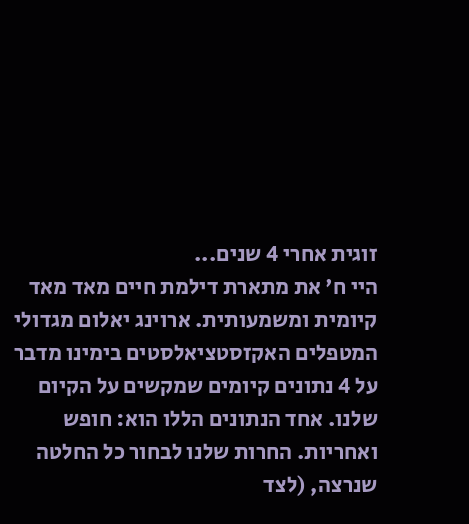זוגית אחרי 4 שנים...
היי ח' את מתארת דילמת חיים מאד מאד קיומית ומשמעותית. ארוינג יאלום מגדולי המטפלים האקזסטציאלסטים בימינו מדבר על 4 נתונים קיומים שמקשים על הקיום שלנו. אחד הנתונים הללו הוא: חופש ואחריות. החרות שלנו לבחור כל החלטה שנרצה, (לצד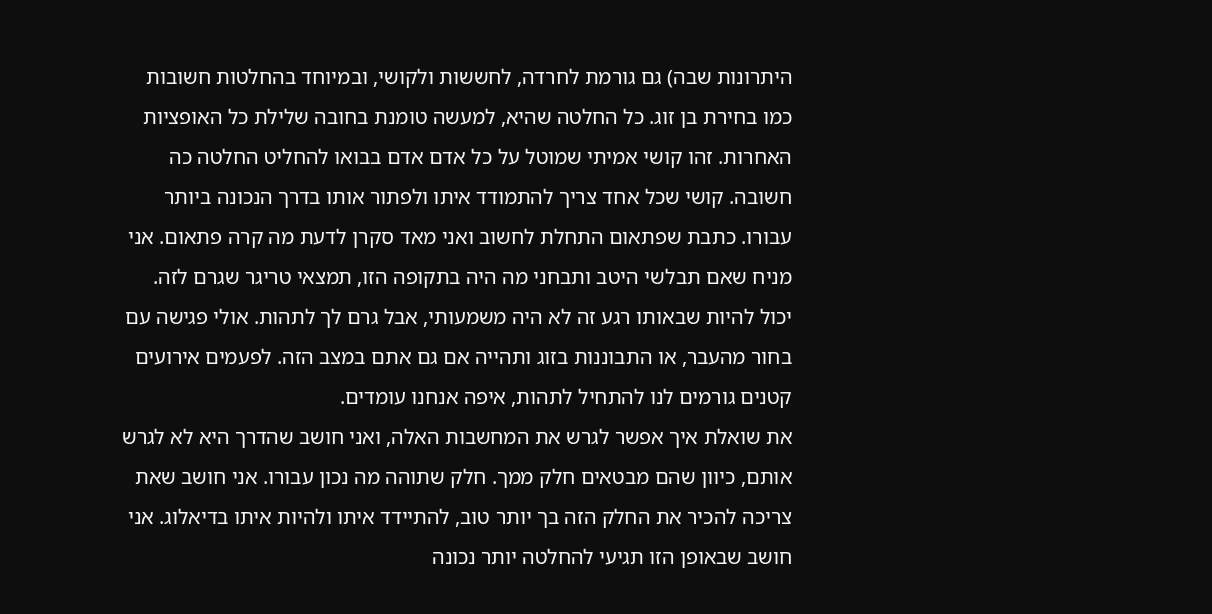היתרונות שבה) גם גורמת לחרדה, לחששות ולקושי, ובמיוחד בהחלטות חשובות כמו בחירת בן זוג. כל החלטה שהיא, למעשה טומנת בחובה שלילת כל האופציות האחרות. זהו קושי אמיתי שמוטל על כל אדם אדם בבואו להחליט החלטה כה חשובה. קושי שכל אחד צריך להתמודד איתו ולפתור אותו בדרך הנכונה ביותר עבורו. כתבת שפתאום התחלת לחשוב ואני מאד סקרן לדעת מה קרה פתאום. אני מניח שאם תבלשי היטב ותבחני מה היה בתקופה הזו, תמצאי טריגר שגרם לזה. יכול להיות שבאותו רגע זה לא היה משמעותי, אבל גרם לך לתהות. אולי פגישה עם בחור מהעבר, או התבוננות בזוג ותהייה אם גם אתם במצב הזה. לפעמים אירועים קטנים גורמים לנו להתחיל לתהות, איפה אנחנו עומדים.
את שואלת איך אפשר לגרש את המחשבות האלה, ואני חושב שהדרך היא לא לגרש אותם, כיוון שהם מבטאים חלק ממך. חלק שתוהה מה נכון עבורו. אני חושב שאת צריכה להכיר את החלק הזה בך יותר טוב, להתיידד איתו ולהיות איתו בדיאלוג. אני חושב שבאופן הזו תגיעי להחלטה יותר נכונה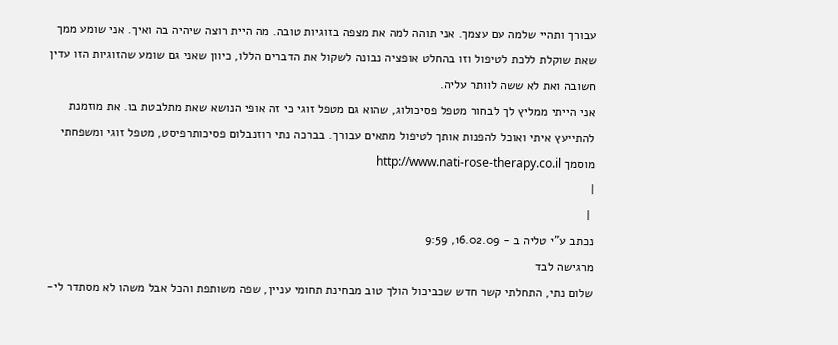עבורך ותהיי שלמה עם עצמך. אני תוהה למה את מצפה בזוגיות טובה. מה היית רוצה שיהיה בה ואיך. אני שומע ממך שאת שוקלת ללכת לטיפול וזו בהחלט אופציה נבונה לשקול את הדברים הללו, כיוון שאני גם שומע שהזוגיות הזו עדין חשובה ואת לא ששה לוותר עליה.
אני הייתי ממליץ לך לבחור מטפל פסיכולוג, שהוא גם מטפל זוגי כי זה אופי הנושא שאת מתלבטת בו. את מוזמנת להתייעץ איתי ואוכל להפנות אותך לטיפול מתאים עבורך. בברכה נתי רוזנבלום פסיכותרפיסט, מטפל זוגי ומשפחתי מוסמך http://www.nati-rose-therapy.co.il
|
 |
נכתב ע"י טליה ב - 16.02.09, 9:59
מרגישה לבד
שלום נתי, התחלתי קשר חדש שכביכול הולך טוב מבחינת תחומי עניין, שפה משותפת והכל אבל משהו לא מסתדר לי-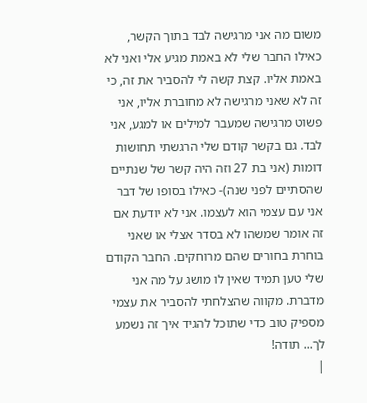משום מה אני מרגישה לבד בתוך הקשר, כאילו החבר שלי לא באמת מגיע אלי ואני לא באמת אליו. קצת קשה לי להסביר את זה, כי זה לא שאני מרגישה לא מחוברת אליו, אני פשוט מרגישה שמעבר למילים או למגע, אני לבד. גם בקשר קודם שלי הרגשתי תחושות דומות (אני בת 27 וזה היה קשר של שנתיים שהסתיים לפני שנה)- כאילו בסופו של דבר אני עם עצמי הוא לעצמו. אני לא יודעת אם זה אומר שמשהו לא בסדר אצלי או שאני בוחרת בחורים שהם מרוחקים. החבר הקודם שלי טען תמיד שאין לו מושג על מה אני מדברת. מקווה שהצלחתי להסביר את עצמי מספיק טוב כדי שתוכל להגיד איך זה נשמע לך... תודה!
|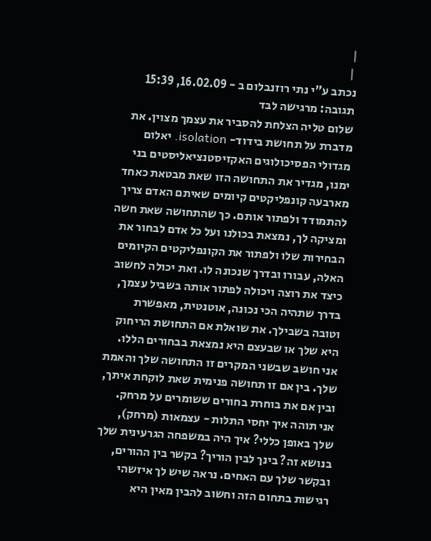|
 |
נכתב ע"י נתי רוזנבלום ב - 16.02.09, 15:39
תגובה: מרגישה לבד
שלום טליה הצלחת להסביר את עצמך מצוין. את מדברת על תחושת בידוד- isolation. יאלום מגדולי הפסיכולוגים האקזיסטנציאליסטים בני ימנו, מגדיר את התחושה הזו שאת מבטאת כאחד מארבעה קונפליקטים קיומים שאיתם האדם צריך להתמודד ולפתור אותם. כך שהתחושה שאת חשה ומציקה לך, נמצאת בכולנו ועל כל אדם לבחור את הבחירות שלו ולפתור את הקונפליקטים הקיומים האלה, עבורו ובדרך שנכונה לו. ואת יכולה לחשוב כיצד את רוצה ויכולה לפתור אותה בשביל עצמך, בדרך שתהיה הכי נכונה, אוטנטית, מאפשרת וטובה בשבילך. את שואלת אם התחושת הריחוק היא שלך או שבעצם היא נמצאת בבחורים הללו. אני חושב שבשני המקרים זו התחושה שלך והאמת שלך. בין אם זו תחושה פנימית שאת לוקחת איתך, ובין אם את בוחרת בחורים ששומרים על מרחק. אני תוהה איך יחסי התלות - עצמאות (מרחק), שלך באופן כללי? איך היה במשפחה הגרעינית שלך בנושא זה? בינך לבין הוריך? בקשר בין ההורים, ובקשר שלך עם האחים. נראה שיש לך איזשהי רגישות בתחום הזה וחשוב להבין מאין היא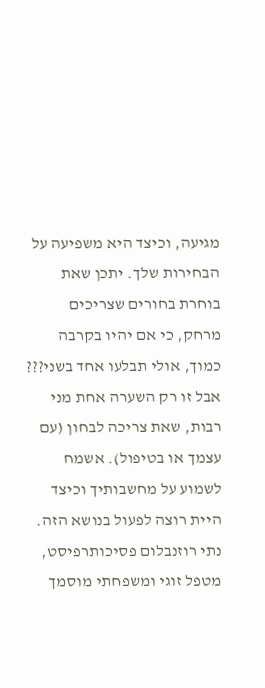מגיעה, וכיצד היא משפיעה על הבחירות שלך. יתכן שאת בוחרת בחורים שצריכים מרחק, כי אם יהיו בקרבה כמוך, אולי תבלעו אחד בשני??? אבל זו רק השערה אחת מני רבות, שאת צריכה לבחון (עם עצמך או בטיפול). אשמח לשמוע על מחשבותיך וכיצד היית רוצה לפעול בנושא הזה. נתי רוזנבלום פסיכותרפיסט, מטפל זוגי ומשפחתי מוסמך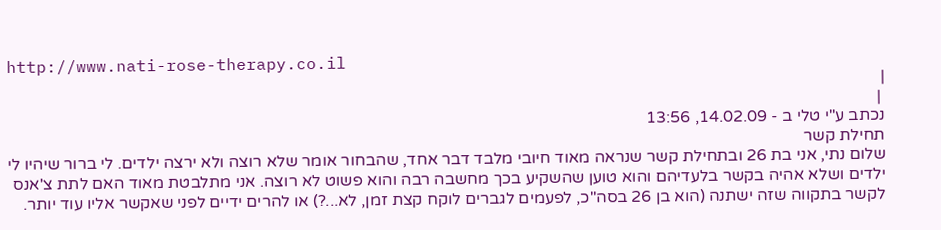http://www.nati-rose-therapy.co.il
|
 |
נכתב ע"י טלי ב - 14.02.09, 13:56
תחילת קשר
שלום נתי, אני בת 26 ובתחילת קשר שנראה מאוד חיובי מלבד דבר אחד, שהבחור אומר שלא רוצה ולא ירצה ילדים. לי ברור שיהיו לי ילדים ושלא אהיה בקשר בלעדיהם והוא טוען שהשקיע בכך מחשבה רבה והוא פשוט לא רוצה. אני מתלבטת מאוד האם לתת צ'אנס לקשר בתקווה שזה ישתנה (הוא בן 26 בסה"כ, לפעמים לגברים לוקח קצת זמן, לא...?) או להרים ידיים לפני שאקשר אליו עוד יותר.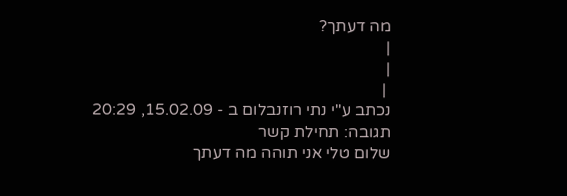מה דעתך?
|
|
 |
נכתב ע"י נתי רוזנבלום ב - 15.02.09, 20:29
תגובה: תחילת קשר
שלום טלי אני תוהה מה דעתך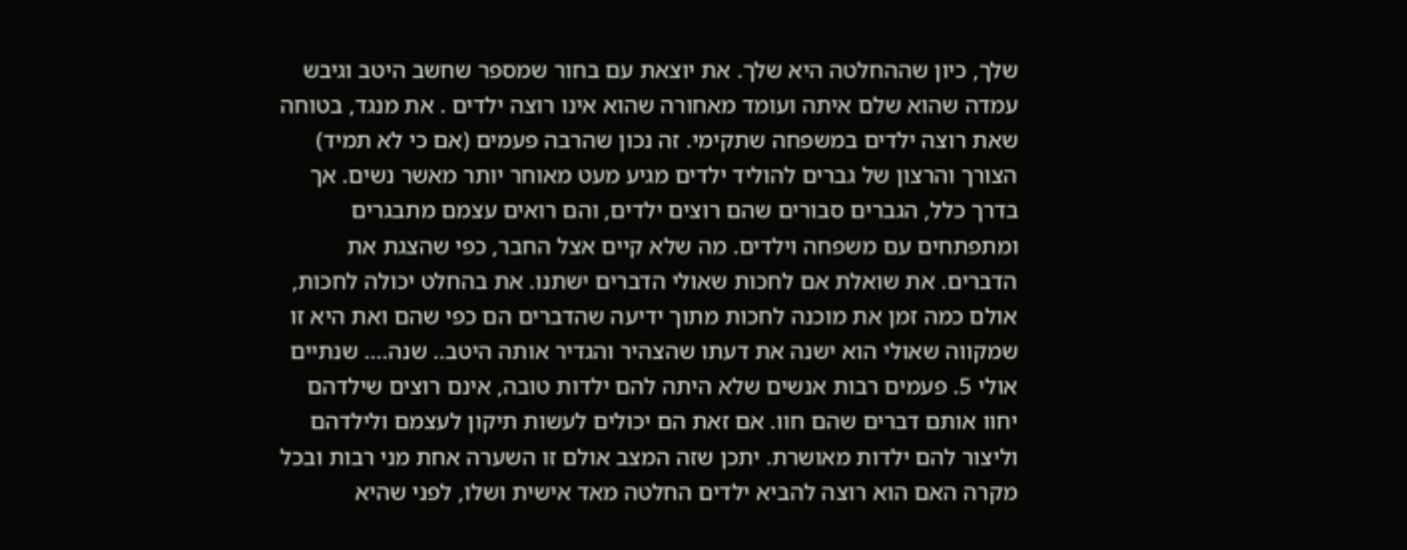שלך, כיון שההחלטה היא שלך. את יוצאת עם בחור שמספר שחשב היטב וגיבש עמדה שהוא שלם איתה ועומד מאחורה שהוא אינו רוצה ילדים . את מנגד, בטוחה שאת רוצה ילדים במשפחה שתקימי. זה נכון שהרבה פעמים (אם כי לא תמיד) הצורך והרצון של גברים להוליד ילדים מגיע מעט מאוחר יותר מאשר נשים. אך בדרך כלל, הגברים סבורים שהם רוצים ילדים, והם רואים עצמם מתבגרים ומתפתחים עם משפחה וילדים. מה שלא קיים אצל החבר, כפי שהצגת את הדברים. את שואלת אם לחכות שאולי הדברים ישתנו. את בהחלט יכולה לחכות, אולם כמה זמן את מוכנה לחכות מתוך ידיעה שהדברים הם כפי שהם ואת היא זו שמקווה שאולי הוא ישנה את דעתו שהצהיר והגדיר אותה היטב.. שנה.... שנתיים אולי 5. פעמים רבות אנשים שלא היתה להם ילדות טובה, אינם רוצים שילדהם יחוו אותם דברים שהם חוו. אם זאת הם יכולים לעשות תיקון לעצמם ולילדהם וליצור להם ילדות מאושרת. יתכן שזה המצב אולם זו השערה אחת מני רבות ובכל מקרה האם הוא רוצה להביא ילדים החלטה מאד אישית ושלו, לפני שהיא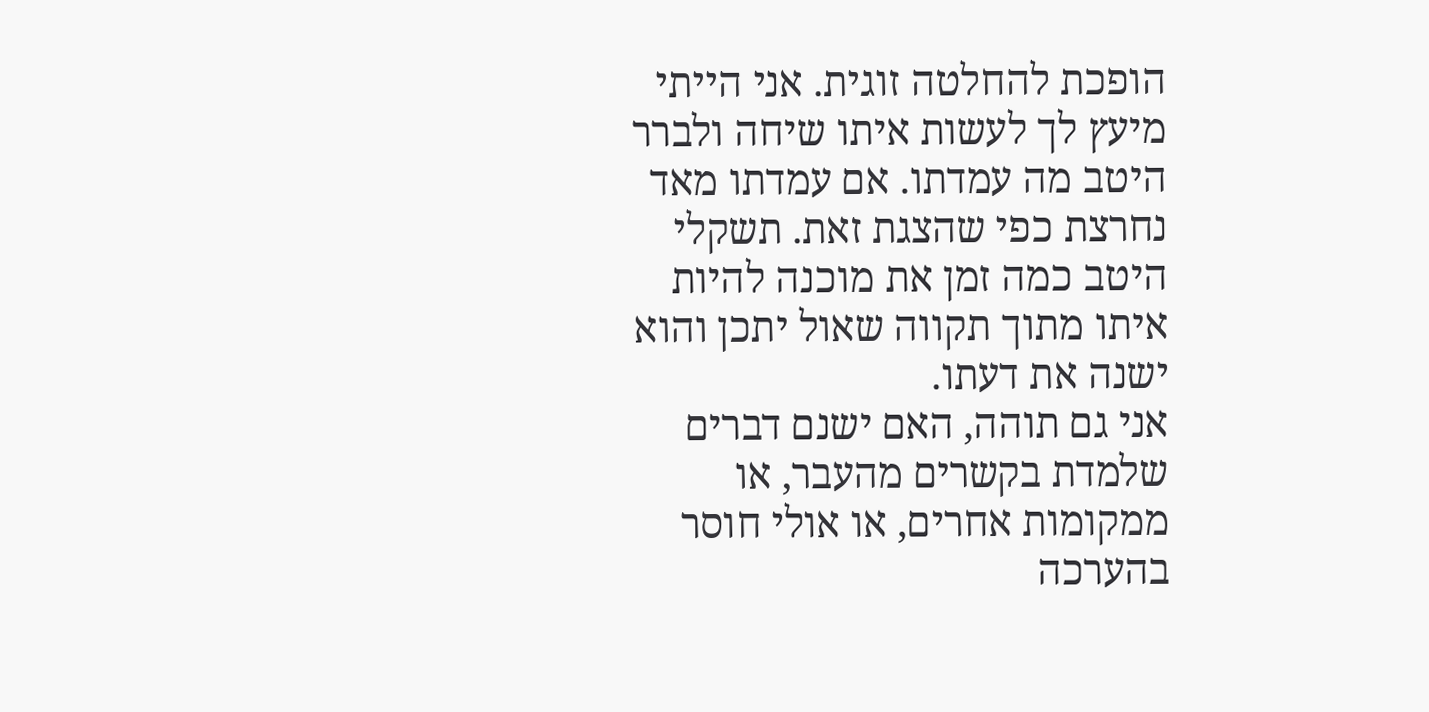הופכת להחלטה זוגית. אני הייתי מיעץ לך לעשות איתו שיחה ולברר היטב מה עמדתו. אם עמדתו מאד נחרצת כפי שהצגת זאת. תשקלי היטב כמה זמן את מוכנה להיות איתו מתוך תקווה שאול יתכן והוא ישנה את דעתו.
אני גם תוהה, האם ישנם דברים שלמדת בקשרים מהעבר, או ממקומות אחרים, או אולי חוסר בהערכה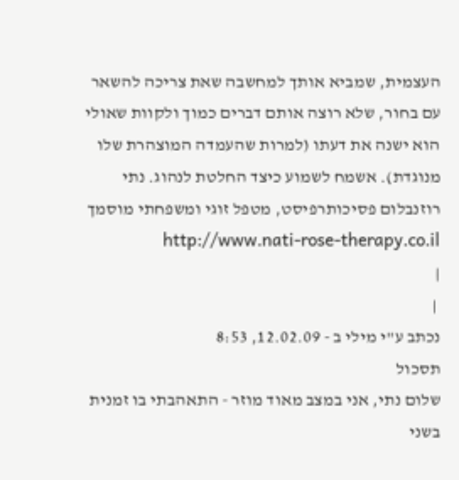העצמית, שמביא אותך למחשבה שאת צריכה להשאר עם בחור, שלא רוצה אותם דברים כמוך ולקוות שאולי הוא ישנה את דעתו (למרות שהעמדה המוצהרת שלו מנוגדת). אשמח לשמוע כיצד החלטת לנהוג. נתי רוזנבלום פסיכותרפיסט, מטפל זוגי ומשפחתי מוסמך http://www.nati-rose-therapy.co.il
|
 |
נכתב ע"י מילי ב - 12.02.09, 8:53
תסכול
שלום נתי, אני במצב מאוד מוזר - התאהבתי בו זמנית בשני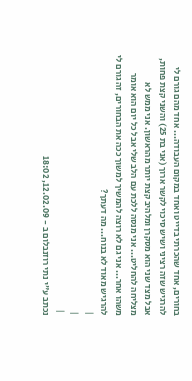בחורים, אחד שהכרתי בדייט ואחד במקום העבודה... אחד מהם גורם לי להרגיש שזה רציני ושיש סיכוי לקשר ארוך (אני בת 25) והשני קצת פחות, אבל מצד שני הוא מסקרן ומלהיב קצת יותר מהראשון. אני ממש לא מצליחה להחליט... אני מנסה ללכת עם הלב שלי אבל כל יום הוא אומר משהו אחר... אני גם לא רוצה להמשיך למשוך ככה את הבחורים, זה גורם לי להרגיש מאוד לא בנוח... מה דעתך?
|
|
 |
נכתב ע"י נתי רוזנבלום ב - 12.02.09, 18:02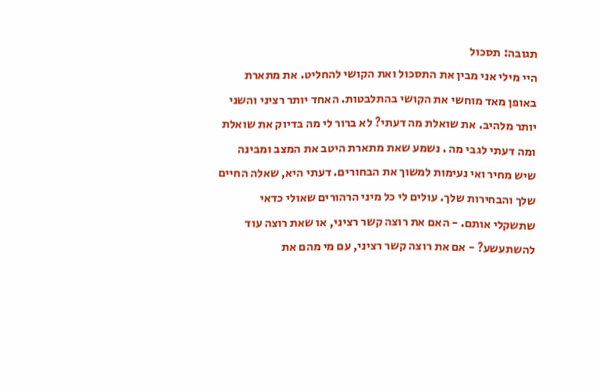תגובה: תסכול
היי מילי אני מבין את התסכול ואת הקושי להחליט. את מתארת באופן מאד מוחשי את הקושי בהתלבטות. האחד יותר רציני והשני יותר מלהיב. את שואלת מה דעתי? לא ברור לי מה בדיוק את שואלת ומה דעתי לגבי מה . נשמע שאת מתארת היטב את המצב ומבינה שיש מחיר ואי נעימות למשוך את הבחורים. דעתי היא, שאלה החיים שלך והבחירות שלך. עולים לי כל מיני הרהורים שאולי כדאי שתשקלי אותם. - האם את רוצה קשר רציני, או שאת רוצה עוד להשתעשע? - אם את רוצה קשר רציני, עם מי מהם את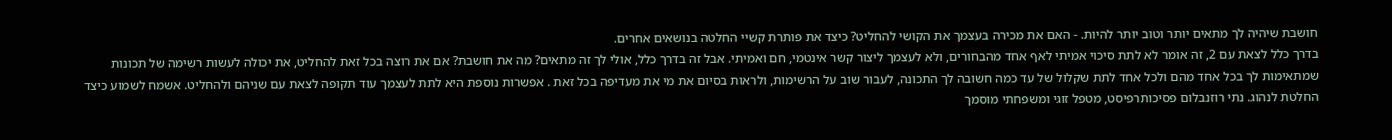חושבת שיהיה לך מתאים יותר וטוב יותר להיות. - האם את מכירה בעצמך את הקושי להחליט? כיצד את פותרת קשיי החלטה בנושאים אחרים.
בדרך כלל לצאת עם 2, זה אומר לא לתת סיכוי אמיתי לאף אחד מהבחורים, ולא לעצמך ליצור קשר אינטמי, חם ואמיתי. אבל זה בדרך כלל, אולי לך זה מתאים? מה את חושבת? אם את רוצה בכל זאת להחליט, את יכולה לעשות רשימה של תכונות שמתאימות לך בכל אחד מהם ולכל אחד לתת שקלול של עד כמה חשובה לך התכונה, לעבור שוב על הרשימות, ולראות בסיום את מי את מעדיפה בכל זאת . אפשרות נוספת היא לתת לעצמך עוד תקופה לצאת עם שניהם ולהחליט. אשמח לשמוע כיצד החלטת לנהוג. נתי רוזנבלום פסיכותרפיסט, מטפל זוגי ומשפחתי מוסמך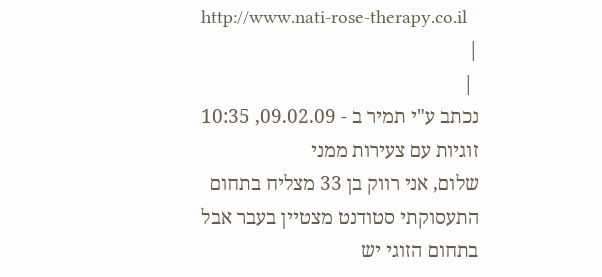http://www.nati-rose-therapy.co.il
|
 |
נכתב ע"י תמיר ב - 09.02.09, 10:35
זוגיות עם צעירות ממני
שלום, אני רווק בן 33 מצליח בתחום התעסוקתי סטודנט מצטיין בעבר אבל בתחום הזוגי יש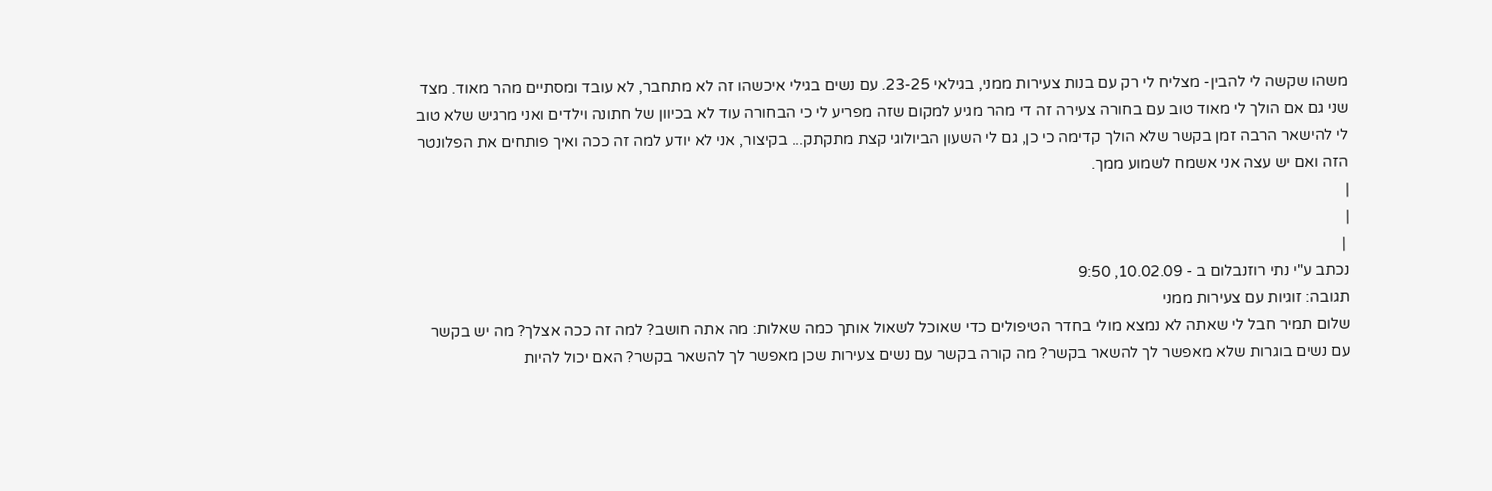משהו שקשה לי להבין- מצליח לי רק עם בנות צעירות ממני, בגילאי 23-25. עם נשים בגילי איכשהו זה לא מתחבר, לא עובד ומסתיים מהר מאוד. מצד שני גם אם הולך לי מאוד טוב עם בחורה צעירה זה די מהר מגיע למקום שזה מפריע לי כי הבחורה עוד לא בכיוון של חתונה וילדים ואני מרגיש שלא טוב לי להישאר הרבה זמן בקשר שלא הולך קדימה כי כן, גם לי השעון הביולוגי קצת מתקתק... בקיצור, אני לא יודע למה זה ככה ואיך פותחים את הפלונטר הזה ואם יש עצה אני אשמח לשמוע ממך.
|
|
 |
נכתב ע"י נתי רוזנבלום ב - 10.02.09, 9:50
תגובה: זוגיות עם צעירות ממני
שלום תמיר חבל לי שאתה לא נמצא מולי בחדר הטיפולים כדי שאוכל לשאול אותך כמה שאלות: מה אתה חושב? למה זה ככה אצלך? מה יש בקשר עם נשים בוגרות שלא מאפשר לך להשאר בקשר? מה קורה בקשר עם נשים צעירות שכן מאפשר לך להשאר בקשר? האם יכול להיות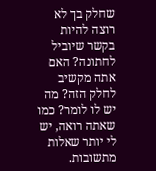שחלק בך לא רוצה להיות בקשר שיוביל לחתונה? האם אתה מקשיב לחלק הזה? מה יש לו לומר? כמו שאתה רואה, יש לי יותר שאלות מתשובות.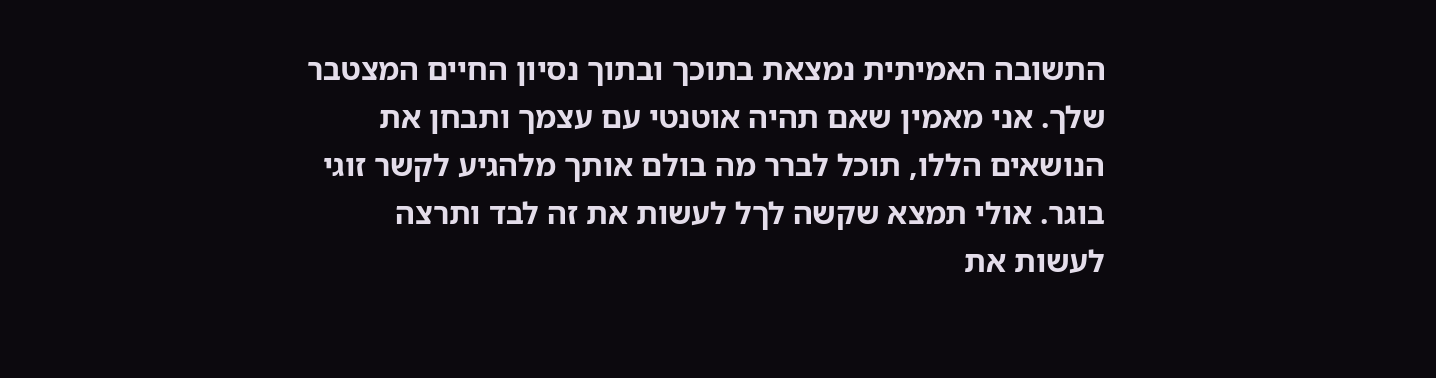התשובה האמיתית נמצאת בתוכך ובתוך נסיון החיים המצטבר שלך. אני מאמין שאם תהיה אוטנטי עם עצמך ותבחן את הנושאים הללו, תוכל לברר מה בולם אותך מלהגיע לקשר זוגי בוגר. אולי תמצא שקשה לךל לעשות את זה לבד ותרצה לעשות את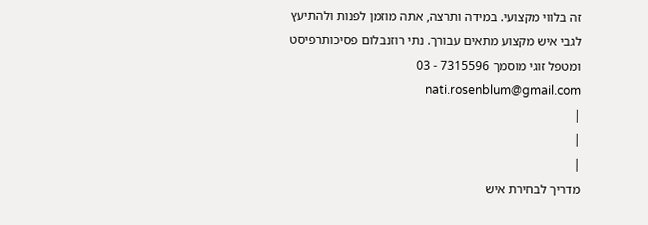זה בלווי מקצועי. במידה ותרצה, אתה מוזמן לפנות ולהתיעץ לגבי איש מקצוע מתאים עבורך. נתי רוזנבלום פסיכותרפיסט ומטפל זוגי מוסמך 7315596 - 03 nati.rosenblum@gmail.com
|
|
|
מדריך לבחירת איש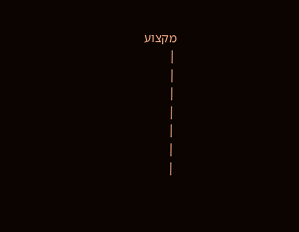מקצוע
|
|
|
|
|
|
|